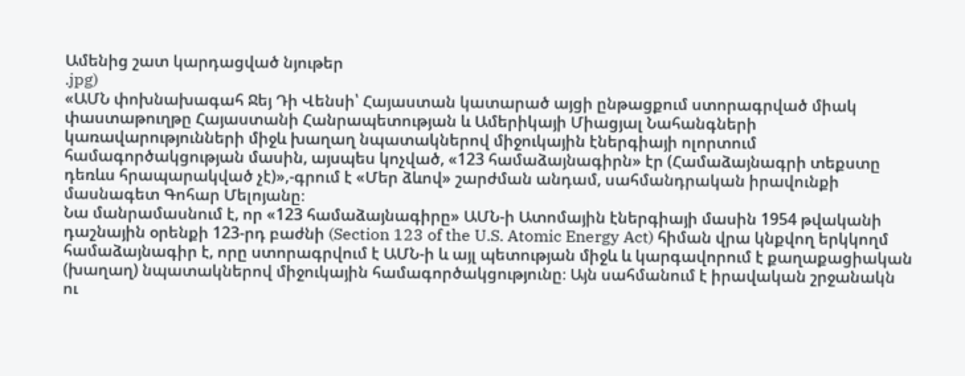Ամենից շատ կարդացված նյութեր
.jpg)
«ԱՄՆ փոխնախագահ Ջեյ Դի Վենսի՝ Հայաստան կատարած այցի ընթացքում ստորագրված միակ փաստաթուղթը Հայաստանի Հանրապետության և Ամերիկայի Միացյալ Նահանգների կառավարությունների միջև խաղաղ նպատակներով միջուկային էներգիայի ոլորտում համագործակցության մասին, այսպես կոչված, «123 համաձայնագիրն» էր (Համաձայնագրի տեքստը դեռևս հրապարակված չէ)»,-գրում է «Մեր ձևով» շարժման անդամ, սահմանդրական իրավունքի մասնագետ Գոհար Մելոյանը։
Նա մանրամասնում է, որ «123 համաձայնագիրը» ԱՄՆ-ի Ատոմային էներգիայի մասին 1954 թվականի դաշնային օրենքի 123-րդ բաժնի (Section 123 of the U.S. Atomic Energy Act) հիման վրա կնքվող երկկողմ համաձայնագիր է, որը ստորագրվում է ԱՄՆ-ի և այլ պետության միջև և կարգավորում է քաղաքացիական (խաղաղ) նպատակներով միջուկային համագործակցությունը։ Այն սահմանում է իրավական շրջանակն ու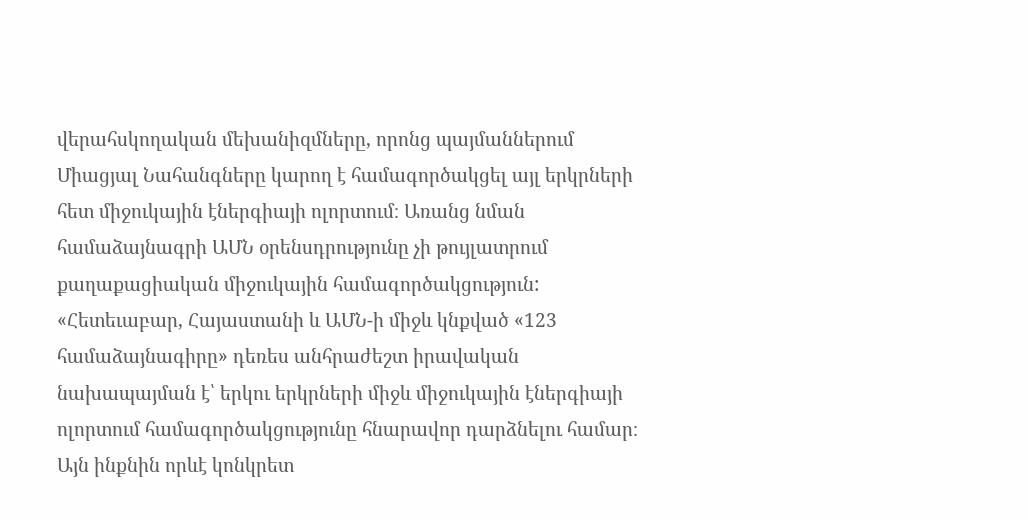վերահսկողական մեխանիզմները, որոնց պայմաններում Միացյալ Նահանգները կարող է համագործակցել այլ երկրների հետ միջուկային էներգիայի ոլորտում։ Առանց նման համաձայնագրի ԱՄՆ օրենսդրությունը չի թույլատրում քաղաքացիական միջուկային համագործակցություն:
«Հետեւաբար, Հայաստանի և ԱՄՆ-ի միջև կնքված «123 համաձայնագիրը» դեռես անհրաժեշտ իրավական նախապայման է՝ երկու երկրների միջև միջուկային էներգիայի ոլորտում համագործակցությունը հնարավոր դարձնելու համար։
Այն ինքնին որևէ կոնկրետ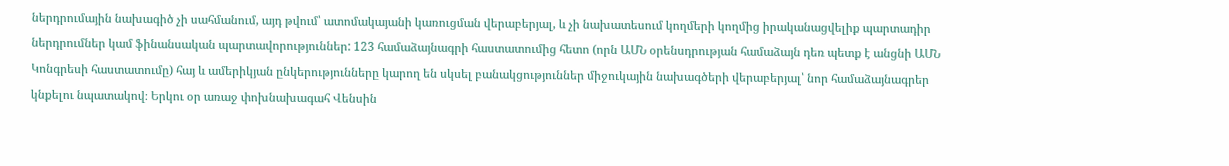ներդրումային նախագիծ չի սահմանում, այդ թվում՝ ատոմակայանի կառուցման վերաբերյալ, և չի նախատեսում կողմերի կողմից իրականացվելիք պարտադիր ներդրումներ կամ ֆինանսական պարտավորություններ: 123 համաձայնագրի հաստատումից հետո (որն ԱՄՆ օրենսդրության համաձայն դեռ պետք է անցնի ԱՄՆ Կոնգրեսի հաստատումը) հայ և ամերիկյան ընկերությունները կարող են սկսել բանակցություններ միջուկային նախագծերի վերաբերյալ՝ նոր համաձայնագրեր կնքելու նպատակով։ Երկու օր առաջ փոխնախագահ Վենսին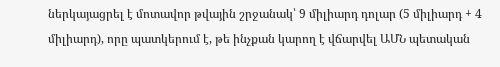ներկայացրել է մոտավոր թվային շրջանակ՝ 9 միլիարդ դոլար (5 միլիարդ + 4 միլիարդ), որը պատկերում է, թե ինչքան կարող է վճարվել ԱՄՆ պետական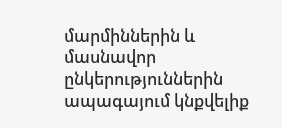մարմիններին և մասնավոր ընկերություններին ապագայում կնքվելիք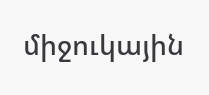միջուկային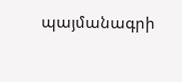պայմանագրի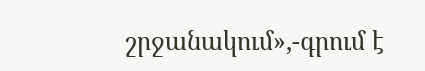շրջանակում»,-գրում է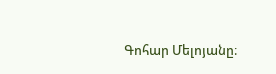Գոհար Մելոյանը։